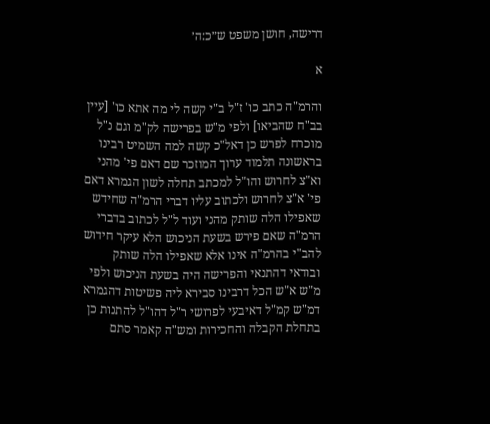דרישה, חושן משפט ש״כ:ה׳

א

והרמ"ה כתב כו' ז"ל ב"י קשה לי מה אתא כו' [עיין בב"ח שהביאו] ולפי מ"ש בפרישה לק"מ וגם נ"ל מוכרח לפרש כן דאל"כ קשה למה השמיט רבינו בראשונה תלמוד ערוך המוזכר שם דאם פי' מהני וא"צ לחרוש והו"ל למכתב תחלה לשון הגמרא דאם פי' א"צ לחרוש ולכתוב עליו דברי הרמ"ה שחידש שאפילו הלה שותק מהני ועוד ל"ל לכתוב בדברי הרמ"ה שאם פירש בשעת הניכוש הלא עיקר חידוש להב"י בהרמ"ה אינו אלא שאפילו הלה שותק ובודאי דהתנאי והפרישה היה בשעת הניכוש ולפי מ"ש א"ש הכל דרבינו סבירא ליה פשיטות דהגמרא דמ"ש קמ"ל דאיבעי לפרושי ר"ל דהו"ל להתנות כן בתחלת הקבלה והחכירות ומש"ה קאמר סתם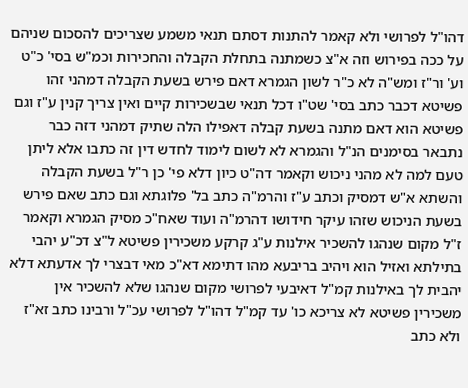דהו"ל לפרושי ולא קאמר להתנות דסתם תנאי משמע שצריכים להסכום שניהם על ככה בפירוש וזה א"צ כשמתנה בתחלת הקבלה והחכירות וכמ"ש בסי' כ"ט וע' ור"ז ומש"ה לא כ"ר לשון הגמרא דאם פירש בשעת הקבלה דמהני זהו פשיטא דכבר כתב בסי' שט"ו דכל תנאי שבשכירות קיים ואין צריך קנין ע"ז וגם פשיטא הוא דאם מתנה בשעת קבלה דאפילו הלה שתיק דמהני דזה כבר נתבאר בסימנים הנ"ל והגמרא לא לשום לימוד לחדש דין זה כתבו אלא ליתן טעם למה לא מהני ניכוש וקאמר דה"ט כיון דלא פי' כן ר"ל בשעת הקבלה והשתא א"ש דמסיק וכתב ע"ז והרמ"ה כתב בל' פלוגתא וגם כתב שאם פירש בשעת הניכוש שזהו עיקר חידושו דהרמ"ה ועוד שאח"כ מסיק הגמרא וקאמר ז"ל מקום שנהגו להשכיר אילנות ע"ג קרקע משכירין פשיטא ל"צ דכ"ע יהבי בתילתא ואזיל הוא ויהיב בריבעא מהו דתימא דא"כ מאי דבצרי לך אדעתא דלא יהבית לך באילנות קמ"ל דאיבעי לפרושי מקום שנהגו שלא להשכיר אין משכירין פשיטא לא צריכא כו' עד קמ"ל דהו"ל לפרושי עכ"ל ורבינו כתב זא"ז ולא כתב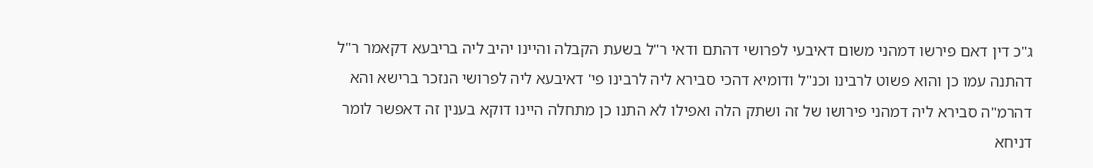ג"כ דין דאם פירשו דמהני משום דאיבעי לפרושי דהתם ודאי ר"ל בשעת הקבלה והיינו יהיב ליה בריבעא דקאמר ר"ל דהתנה עמו כן והוא פשוט לרבינו וכנ"ל ודומיא דהכי סבירא ליה לרבינו פי' דאיבעא ליה לפרושי הנזכר ברישא והא דהרמ"ה סבירא ליה דמהני פירושו של זה ושתק הלה ואפילו לא התנו כן מתחלה היינו דוקא בענין זה דאפשר לומר דניחא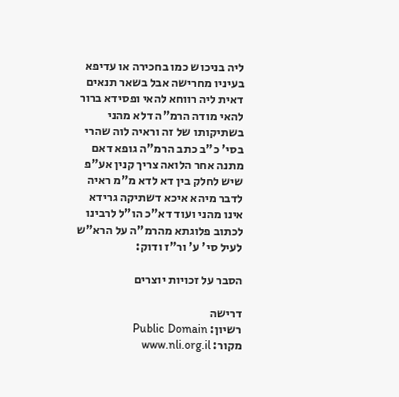ליה בניכוש כמו בחכירה או עדיפא בעיניו מחרישה אבל בשאר תנאים דאית ליה רווחא להאי ופסידא ברור להאי מודה הרמ"ה דלא מהני בשתיקותו של זה וראיה לוה שהרי בסי' כ"ב כתב הרמ"ה גופא דאם מתנה אחר הלואה צריך קנין אע"פ שיש לחלק בין דא לדא מ"מ ראיה לדבר מיהא איכא דשתיקה גרידא אינו מהני ועוד דא"כ הו"ל לרבינו לכתוב פלוגתא מהרמ"ה על הרא"ש לעיל סי' ע' ור"ז ודוק:

הסבר על זכויות יוצרים

דרישה
רשיון: Public Domain
מקור: www.nli.org.il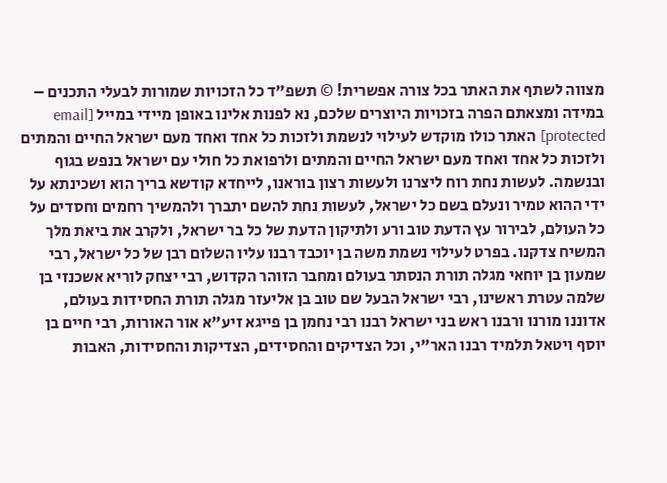מצווה לשתף את האתר בכל צורה אפשרית! © תשפ"ד כל הזכויות שמורות לבעלי התכנים – במידה ומצאתם הפרה בזכויות היוצרים שלכם, נא לפנות אלינו באופן מיידי במייל [email protected] האתר כולו מוקדש לעילוי לנשמת ולזכות כל אחד ואחד מעם ישראל החיים והמתים ולזכות כל אחד ואחד מעם ישראל החיים והמתים ולרפואת כל חולי עם ישראל בנפש בגוף ובנשמה. לעשות נחת רוח ליצרנו ולעשות רצון בוראנו, לייחדא קודשא בריך הוא ושכינתא על ידי ההוא טמיר ונעלם בשם כל ישראל, לעשות נחת להשם יתברך ולהמשיך רחמים וחסדים על כל העולם, לבירור עץ הדעת טוב ורע ולתיקון הדעת של כל בר ישראל, ולקרב את ביאת מלך המשיח צדקנו. בפרט לעילוי נשמת משה בן יוכבד רבנו עליו השלום רבן של כל ישראל, רבי שמעון בן יוחאי מגלה תורת הנסתר בעולם ומחבר הזוהר הקדוש, רבי יצחק לוריא אשכנזי בן שלמה עטרת ראשינו, רבי ישראל הבעל שם טוב בן אליעזר מגלה תורת החסידות בעולם, אדוננו מורנו ורבנו ראש בני ישראל רבנו רבי נחמן בן פייגא זיע"א אור האורות, רבי חיים בן יוסף ויטאל תלמיד רבנו האר"י, וכל הצדיקים והחסידים, הצדיקות והחסידות, האבות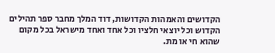הקדושים והאמהות הקדושות, דוד המלך מחבר ספר תהילים הקדוש וכל יוצאי חלציו וכל אחד ואחד מישראל בכל מקום שהוא חי או מת.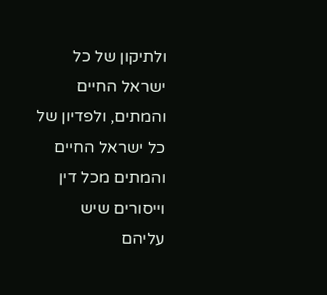ולתיקון של כל ישראל החיים והמתים, ולפדיון של כל ישראל החיים והמתים מכל דין וייסורים שיש עליהם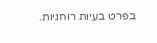בפרט בעיות רוחניות.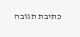כתיבת תגובה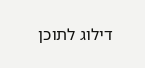דילוג לתוכן